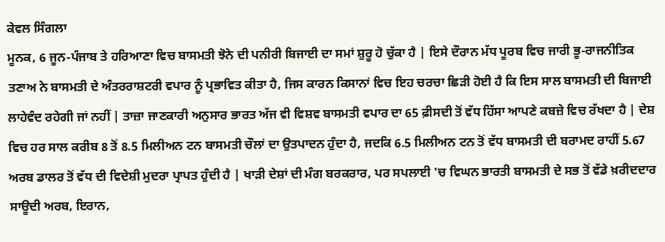ਕੇਵਲ ਸਿੰਗਲਾ
ਮੂਨਕ, 6 ਜੂਨ-ਪੰਜਾਬ ਤੇ ਹਰਿਆਣਾ ਵਿਚ ਬਾਸਮਤੀ ਝੋਨੇ ਦੀ ਪਨੀਰੀ ਬਿਜਾਈ ਦਾ ਸਮਾਂ ਸ਼ੁਰੂ ਹੋ ਚੁੱਕਾ ਹੈ | ਇਸੇ ਦੌਰਾਨ ਮੱਧ ਪੂਰਬ ਵਿਚ ਜਾਰੀ ਭੂ-ਰਾਜਨੀਤਿਕ ਤਣਾਅ ਨੇ ਬਾਸਮਤੀ ਦੇ ਅੰਤਰਰਾਸ਼ਟਰੀ ਵਪਾਰ ਨੂੰ ਪ੍ਰਭਾਵਿਤ ਕੀਤਾ ਹੈ, ਜਿਸ ਕਾਰਨ ਕਿਸਾਨਾਂ ਵਿਚ ਇਹ ਚਰਚਾ ਛਿੜੀ ਹੋਈ ਹੈ ਕਿ ਇਸ ਸਾਲ ਬਾਸਮਤੀ ਦੀ ਬਿਜਾਈ ਲਾਹੇਵੰਦ ਰਹੇਗੀ ਜਾਂ ਨਹੀਂ | ਤਾਜ਼ਾ ਜਾਣਕਾਰੀ ਅਨੁਸਾਰ ਭਾਰਤ ਅੱਜ ਵੀ ਵਿਸ਼ਵ ਬਾਸਮਤੀ ਵਪਾਰ ਦਾ 65 ਫ਼ੀਸਦੀ ਤੋਂ ਵੱਧ ਹਿੱਸਾ ਆਪਣੇ ਕਬਜ਼ੇ ਵਿਚ ਰੱਖਦਾ ਹੈ | ਦੇਸ਼ ਵਿਚ ਹਰ ਸਾਲ ਕਰੀਬ 8 ਤੋਂ 8.5 ਮਿਲੀਅਨ ਟਨ ਬਾਸਮਤੀ ਚੌਲਾਂ ਦਾ ਉਤਪਾਦਨ ਹੁੰਦਾ ਹੈ, ਜਦਕਿ 6.5 ਮਿਲੀਅਨ ਟਨ ਤੋਂ ਵੱਧ ਬਾਸਮਤੀ ਦੀ ਬਰਾਮਦ ਰਾਹੀਂ 5.67 ਅਰਬ ਡਾਲਰ ਤੋਂ ਵੱਧ ਦੀ ਵਿਦੇਸ਼ੀ ਮੁਦਰਾ ਪ੍ਰਾਪਤ ਹੁੰਦੀ ਹੈ | ਖਾੜੀ ਦੇਸ਼ਾਂ ਦੀ ਮੰਗ ਬਰਕਰਾਰ, ਪਰ ਸਪਲਾਈ 'ਚ ਵਿਘਨ ਭਾਰਤੀ ਬਾਸਮਤੀ ਦੇ ਸਭ ਤੋਂ ਵੱਡੇ ਖ਼ਰੀਦਦਾਰ ਸਾਊਦੀ ਅਰਬ, ਇਰਾਨ,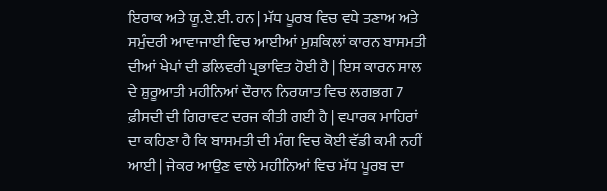ਇਰਾਕ ਅਤੇ ਯੂ.ਏ.ਈ. ਹਨ | ਮੱਧ ਪੂਰਬ ਵਿਚ ਵਧੇ ਤਣਾਅ ਅਤੇ ਸਮੁੰਦਰੀ ਆਵਾਜਾਈ ਵਿਚ ਆਈਆਂ ਮੁਸ਼ਕਿਲਾਂ ਕਾਰਨ ਬਾਸਮਤੀ ਦੀਆਂ ਖੇਪਾਂ ਦੀ ਡਲਿਵਰੀ ਪ੍ਰਭਾਵਿਤ ਹੋਈ ਹੈ | ਇਸ ਕਾਰਨ ਸਾਲ ਦੇ ਸ਼ੁਰੂਆਤੀ ਮਹੀਨਿਆਂ ਦੌਰਾਨ ਨਿਰਯਾਤ ਵਿਚ ਲਗਭਗ 7 ਫ਼ੀਸਦੀ ਦੀ ਗਿਰਾਵਟ ਦਰਜ ਕੀਤੀ ਗਈ ਹੈ | ਵਪਾਰਕ ਮਾਹਿਰਾਂ ਦਾ ਕਹਿਣਾ ਹੈ ਕਿ ਬਾਸਮਤੀ ਦੀ ਮੰਗ ਵਿਚ ਕੋਈ ਵੱਡੀ ਕਮੀ ਨਹੀਂ ਆਈ | ਜੇਕਰ ਆਉਣ ਵਾਲੇ ਮਹੀਨਿਆਂ ਵਿਚ ਮੱਧ ਪੂਰਬ ਦਾ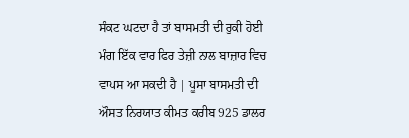ਸੰਕਟ ਘਟਦਾ ਹੈ ਤਾਂ ਬਾਸਮਤੀ ਦੀ ਰੁਕੀ ਹੋਈ ਮੰਗ ਇੱਕ ਵਾਰ ਫਿਰ ਤੇਜ਼ੀ ਨਾਲ ਬਾਜ਼ਾਰ ਵਿਚ ਵਾਪਸ ਆ ਸਕਦੀ ਹੈ | ਪੂਸਾ ਬਾਸਮਤੀ ਦੀ ਔਸਤ ਨਿਰਯਾਤ ਕੀਮਤ ਕਰੀਬ 925 ਡਾਲਰ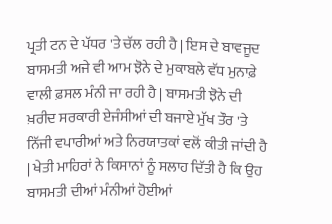ਪ੍ਰਤੀ ਟਨ ਦੇ ਪੱਧਰ 'ਤੇ ਚੱਲ ਰਹੀ ਹੈ | ਇਸ ਦੇ ਬਾਵਜੂਦ ਬਾਸਮਤੀ ਅਜੇ ਵੀ ਆਮ ਝੋਨੇ ਦੇ ਮੁਕਾਬਲੇ ਵੱਧ ਮੁਨਾਫ਼ੇ ਵਾਲੀ ਫ਼ਸਲ ਮੰਨੀ ਜਾ ਰਹੀ ਹੈ | ਬਾਸਮਤੀ ਝੋਨੇ ਦੀ ਖ਼ਰੀਦ ਸਰਕਾਰੀ ਏਜੰਸੀਆਂ ਦੀ ਬਜਾਏ ਮੁੱਖ ਤੌਰ 'ਤੇ ਨਿੱਜੀ ਵਪਾਰੀਆਂ ਅਤੇ ਨਿਰਯਾਤਕਾਂ ਵਲੋਂ ਕੀਤੀ ਜਾਂਦੀ ਹੈ | ਖੇਤੀ ਮਾਹਿਰਾਂ ਨੇ ਕਿਸਾਨਾਂ ਨੂੰ ਸਲਾਹ ਦਿੱਤੀ ਹੈ ਕਿ ਉਹ ਬਾਸਮਤੀ ਦੀਆਂ ਮੰਨੀਆਂ ਹੋਈਆਂ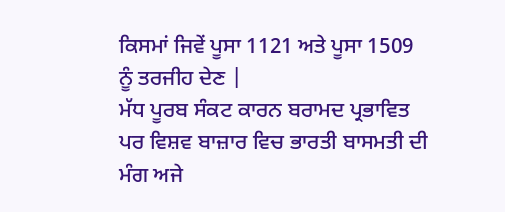ਕਿਸਮਾਂ ਜਿਵੇਂ ਪੂਸਾ 1121 ਅਤੇ ਪੂਸਾ 1509 ਨੂੰ ਤਰਜੀਹ ਦੇਣ |
ਮੱਧ ਪੂਰਬ ਸੰਕਟ ਕਾਰਨ ਬਰਾਮਦ ਪ੍ਰਭਾਵਿਤ ਪਰ ਵਿਸ਼ਵ ਬਾਜ਼ਾਰ ਵਿਚ ਭਾਰਤੀ ਬਾਸਮਤੀ ਦੀ ਮੰਗ ਅਜੇ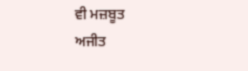ਵੀ ਮਜ਼ਬੂਤ
ਅਜੀਤ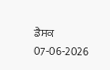ਡੈਸਕ
07-06-2026